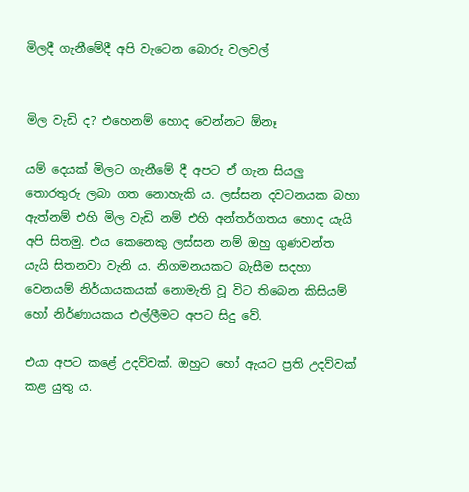මිලදී ගැනීමේදී අපි වැටෙන බොරු වලවල්


මිල වැඩි ද? එහෙනම් හොද වෙන්නට ඕනෑ

යම් දෙයක් මිලට ගැනීමේ දී අපට ඒ ගැන සියලු තොරතුරු ලබා ගත නොහැකි ය. ලස්සන දවටනයක බහා ඇත්නම් එහි මිල වැඩි නම් එහි අන්තර්ගතය හොද යැයි අපි සිතමු. එය කෙනෙකු ලස්සන නම් ඔහු ගුණවන්ත යැයි සිතනවා වැනි ය. නිගමනයකට බැසීම සදහා වෙනයම් නිර්යායකයක් නොමැති වූ විට තිබෙන කිසියම් හෝ නිර්ණායකය එල්ලීමට අපට සිදු වේ.

එයා අපට කළේ උදව්වක්. ඔහුට හෝ ඇයට ප්‍රති උදව්වක් කළ යුතු ය.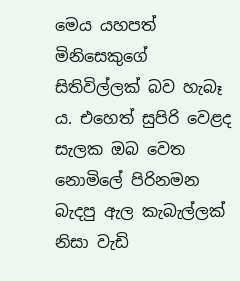මෙය යහපත් මිනිසෙකුගේ සිතිවිල්ලක් බව හැබෑ ය. එහෙත් සුපිරි වෙළද සැලක ඔබ වෙත නොමිලේ පිරිනමන බැදපු ඇල කැබැල්ලක් නිසා වැඩි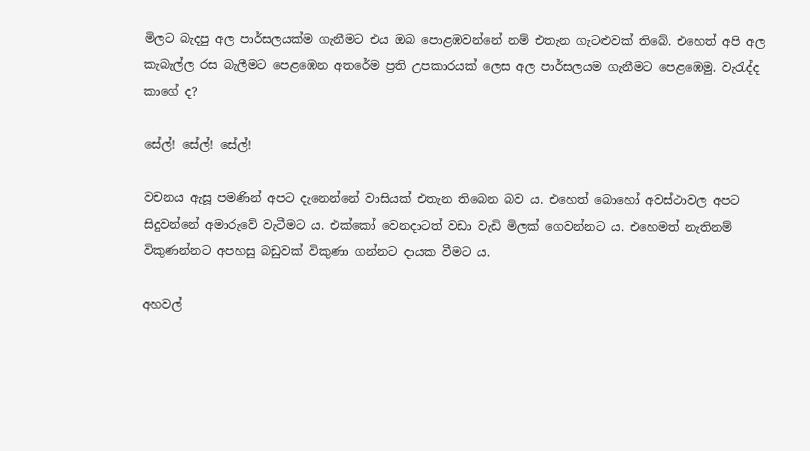මිලට බැදපු අල පාර්සලයක්ම ගැනීමට එය ඔබ පොළඹවන්නේ නම් එතැන ගැටළුවක් තිබේ. එහෙත් අපි අල කැබැල්ල රස බැලීමට පෙළඹෙන අතරේම ප්‍රති උපකාරයක් ලෙස අල පාර්සලයම ගැනීමට පෙළඹෙමු. වැරැද්ද කාගේ ද?

සේල්! සේල්! සේල්!

වචනය ඇසූ පමණින් අපට දැනෙන්නේ වාසියක් එතැන තිබෙන බව ය. එහෙත් බොහෝ අවස්ථාවල අපට සිදුවන්නේ අමාරුවේ වැටීමට ය. එක්කෝ වෙනදාටත් වඩා වැඩි මිලක් ගෙවන්නට ය. එහෙමත් නැතිනම් විකුණන්නට අපහසු බඩුවක් විකුණා ගන්නට දායක වීමට ය.

අහවල්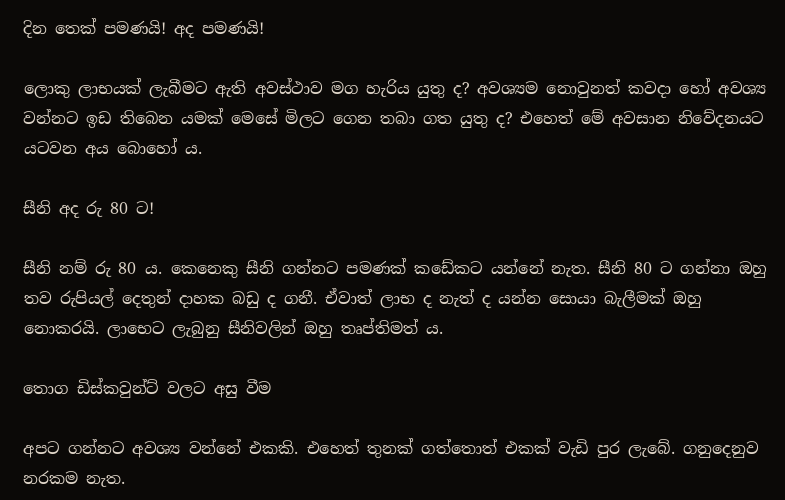දින තෙක් පමණයි! අද පමණයි!

ලොකු ලාභයක් ලැබීමට ඇති අවස්ථාව මග හැරිය යුතු ද? අවශ්‍යම නොවුනත් කවදා හෝ අවශ්‍ය වන්නට ඉඩ තිබෙන යමක් මෙසේ මිලට ගෙන තබා ගත යුතු ද? එහෙත් මේ අවසාන නිවේදනයට යටවන අය බොහෝ ය.

සීනි අද රු 80 ට!

සීනි නම් රු 80 ය. කෙනෙකු සීනි ගන්නට පමණක් කඩේකට යන්නේ නැත. සීනි 80 ට ගන්නා ඔහු තව රුපියල් දෙතුන් දාහක බඩු ද ගනී. ඒවාත් ලාභ ද නැත් ද යන්න සොයා බැලීමක් ඔහු නොකරයි. ලාභෙට ලැබුනු සීනිවලින් ඔහු තෘප්තිමත් ය.

තොග ඩිස්කවුන්ට් වලට අසු වීම

අපට ගන්නට අවශ්‍ය වන්නේ එකකි. එහෙත් තුනක් ගත්තොත් එකක් වැඩි පුර ලැබේ. ගනුදෙනුව නරකම නැත.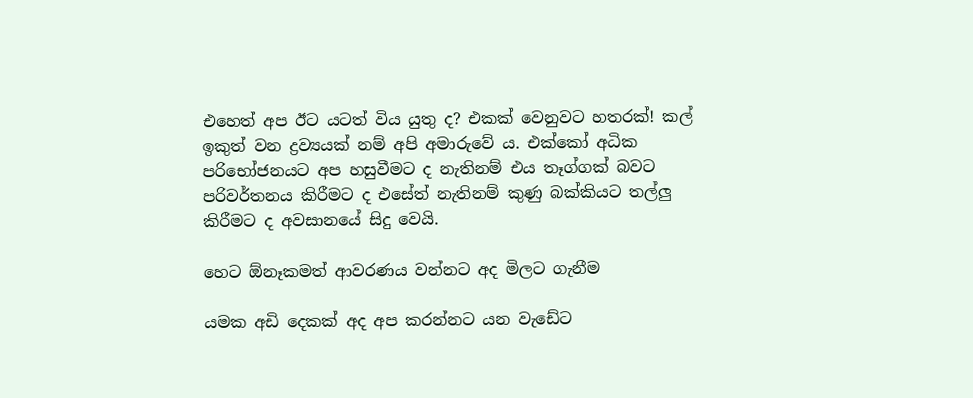එහෙත් අප ඊට යටත් විය යුතු ද? එකක් වෙනුවට හතරක්! කල් ඉකුත් වන ද්‍රව්‍යයක් නම් අපි අමාරුවේ ය. එක්කෝ අධික පරිභෝජනයට අප හසුවීමට ද නැතිනම් එය තෑග්ගක් බවට පරිවර්තනය කිරීමට ද එසේත් නැතිනම් කුණු බක්කියට තල්ලු කිරීමට ද අවසානයේ සිදු වෙයි.

හෙට ඕනෑකමත් ආවරණය වන්නට අද මිලට ගැනීම

යමක අඩි දෙකක් අද අප කරන්නට යන වැඩේට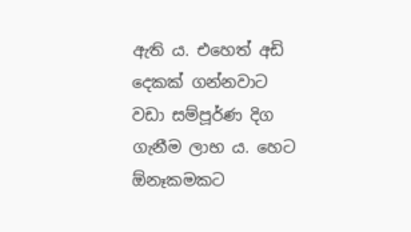ඇති ය. එහෙත් අඩි දෙකක් ගන්නවාට වඩා සම්පූර්ණ දිග ගැනීම ලාභ ය. හෙට ඕනෑකමකට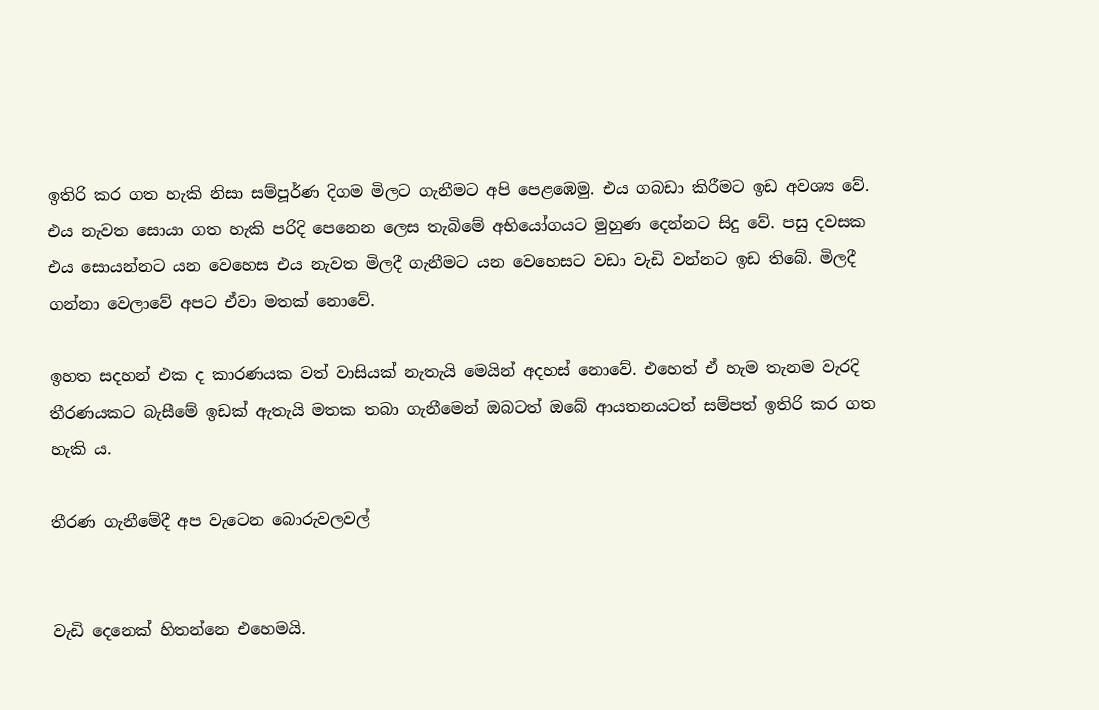ඉතිරි කර ගත හැකි නිසා සම්පූර්ණ දිගම මිලට ගැනීමට අපි පෙළඹෙමු. එය ගබඩා කිරීමට ඉඩ අවශ්‍ය වේ. එය නැවත සොයා ගත හැකි පරිදි පෙනෙන ලෙස තැබිමේ අභියෝගයට මුහුණ දෙන්නට සිදු වේ. පසු දවසක එය සොයන්නට යන වෙහෙස එය නැවත මිලදී ගැනීමට යන වෙහෙසට වඩා වැඩි වන්නට ඉඩ තිබේ. මිලදී ගන්නා වෙලාවේ අපට ඒවා මතක් නොවේ.

ඉහත සදහන් එක ද කාරණයක වත් වාසියක් නැතැයි මෙයින් අදහස් නොවේ. එහෙත් ඒ හැම තැනම වැරදි තීරණයකට බැසීමේ ඉඩක් ඇතැයි මතක තබා ගැනීමෙන් ඔබටත් ඔබේ ආයතනයටත් සම්පත් ඉතිරි කර ගත හැකි ය.

තීරණ ගැනීමේදී අප වැටෙන බොරුවලවල්


වැඩි දෙනෙක් හිතන්නෙ එහෙමයි.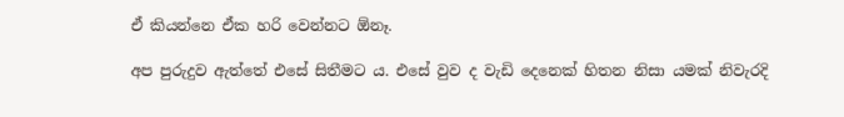ඒ කියන්නෙ ඒක හරි වෙන්නට ඕනෑ.

අප පුරුදුව ඇත්තේ එසේ සිතීමට ය. එසේ වුව ද වැඩි දෙනෙක් හිතන නිසා යමක් නිවැරදි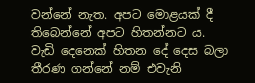වන්නේ නැත. අපට මොළයක් දී තිබෙන්නේ අපට හිතන්නට ය. වැඩි දෙනෙක් හිතන දේ දෙස බලා තීරණ ගන්නේ නම් එවැනි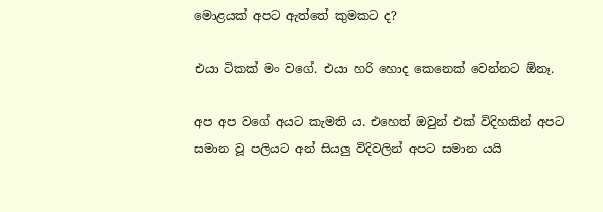මොළයක් අපට ඇත්තේ කුමකට ද?

එයා ටිකක් මං වගේ. එයා හරි හොද කෙනෙක් වෙන්නට ඕනෑ.

අප අප වගේ අයට කැමති ය. එහෙත් ඔවුන් එක් විදිහකින් අපට සමාන වූ පලියට අන් සියලු විදිවලින් අපට සමාන යයි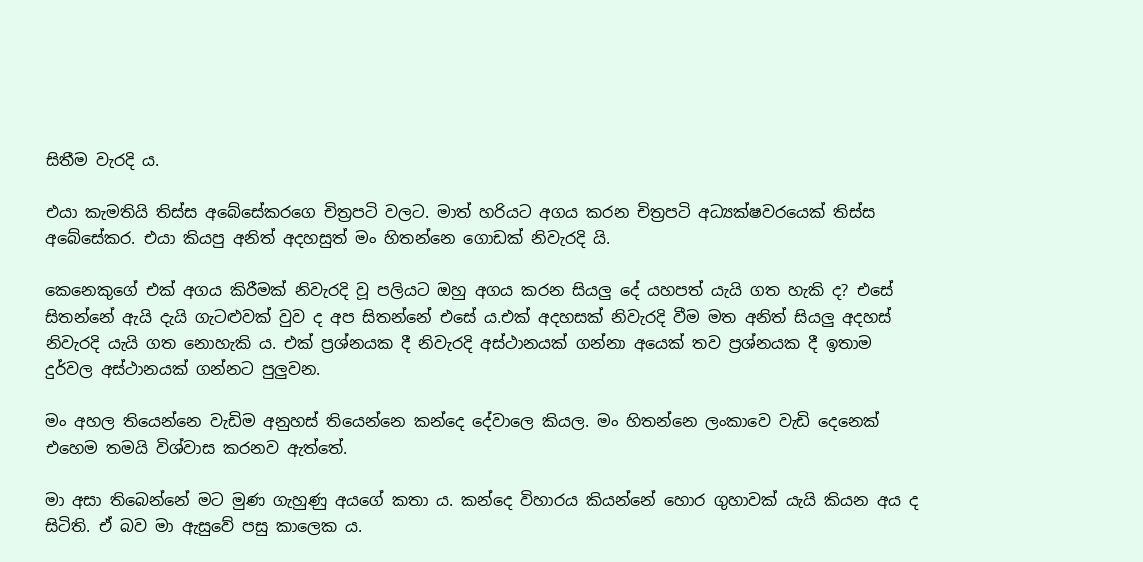සිතීම වැරදි ය.

එයා කැමතියි තිස්ස අබේසේකරගෙ චිත්‍රපටි වලට. මාත් හරියට අගය කරන චිත්‍රපටි අධ්‍යක්ෂවරයෙක් තිස්ස අබේසේකර. එයා කියපු අනිත් අදහසුත් මං හිතන්නෙ ගොඩක් නිවැරදි යි.

කෙනෙකුගේ එක් අගය කිරීමක් නිවැරදි වූ පලියට ඔහු අගය කරන සියලු දේ යහපත් යැයි ගත හැකි ද? එසේ සිතන්නේ ඇයි දැයි ගැටළුවක් වුව ද අප සිතන්නේ එසේ ය.එක් අදහසක් නිවැරදි වීම මත අනිත් සියලු අදහස් නිවැරදි යැයි ගත නොහැකි ය. එක් ප්‍රශ්නයක දී නිවැරදි අස්ථානයක් ගන්නා අයෙක් තව ප්‍රශ්නයක දී ඉතාම දුර්වල අස්ථානයක් ගන්නට පුලුවන.

මං අහල තියෙන්නෙ වැඩිම අනුහස් තියෙන්නෙ කන්දෙ දේවාලෙ කියල. මං හිතන්නෙ ලංකාවෙ වැඩි දෙනෙක් එහෙම තමයි විශ්වාස කරනව ඇත්තේ.

මා අසා තිබෙන්නේ මට මුණ ගැහුණු අයගේ කතා ය. කන්දෙ විහාරය කියන්නේ හොර ගුහාවක් යැයි කියන අය ද සිටිති. ඒ බව මා ඇසුවේ පසු කාලෙක ය.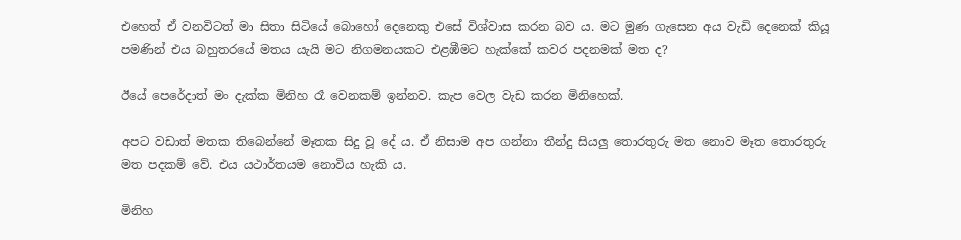එහෙත් ඒ වනවිටත් මා සිතා සිටියේ බොහෝ දෙනෙකු එසේ විශ්වාස කරන බව ය. මට මුණ ගැසෙන අය වැඩි දෙනෙක් කියූ පමණින් එය බහුතරයේ මතය යැයි මට නිගමනයකට එළඹීමට හැක්කේ කවර පදනමක් මත ද?

ඊයේ පෙරේදාත් මං දැක්ක මිනිහ රෑ වෙනකම් ඉන්නව. කැප වෙල වැඩ කරන මිනිහෙක්.

අපට වඩාත් මතක තිබෙන්නේ මෑතක සිදු වූ දේ ය. ඒ නිසාම අප ගන්නා තීන්දු සියලු තොරතුරු මත නොව මෑත තොරතුරු මත පදකම් වේ. එය යථාර්තයම නොවිය හැකි ය.

මිනිහ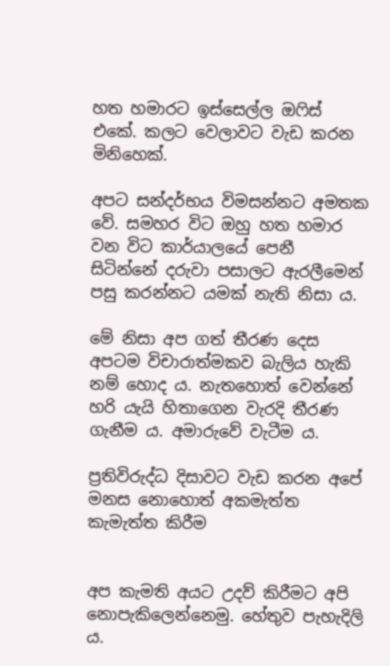හත හමාරට ඉස්සෙල්ල ඔෆිස් එකේ. කලට වෙලාවට වැඩ කරන මිනිහෙක්.

අපට සන්දර්භය විමසන්නට අමතක වේ. සමහර විට ඔහු හත හමාර වන විට කාර්යාලයේ පෙනී සිටින්නේ දරුවා පසාලට ඇරලීමෙන් පසු කරන්නට යමක් නැති නිසා ය.

මේ නිසා අප ගත් තීරණ දෙස අපටම විචාරාත්මකව බැලිය හැකි නම් හොද ය. නැතහොත් වෙන්නේ හරි යැයි හිතාගෙන වැරදි තීරණ ගැනීම ය. අමාරුවේ වැටීම ය.

ප්‍රතිවිරුද්ධ දිසාවට වැඩ කරන අපේ මනස නොහොත් අකමැත්ත කැමැත්ත කිරීම


අප කැමති අයට උදව් කිරීමට අපි නොපැකිලෙන්නෙමු. හේතුව පැහැදිලි ය.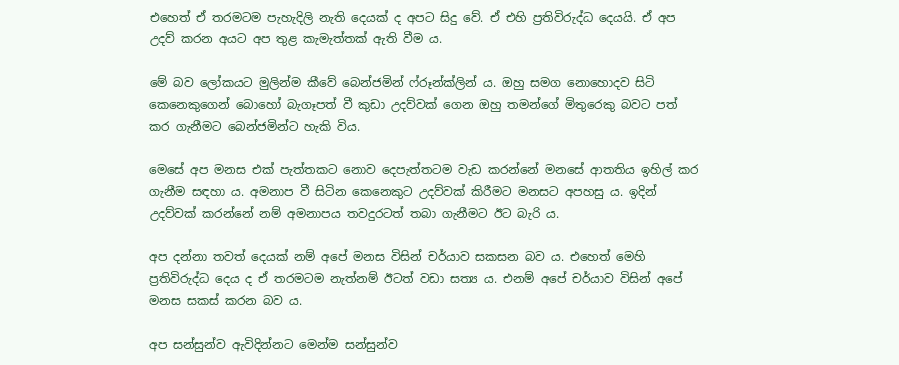එහෙත් ඒ තරමටම පැහැදිලි නැති දෙයක් ද අපට සිදු වේ. ඒ එහි ප්‍රතිවිරුද්ධ දෙයයි. ඒ අප උදව් කරන අයට අප තුළ කැමැත්තක් ඇති වීම ය.

මේ බව ලෝකයට මුලින්ම කීවේ බෙන්ජමින් ෆ්රූන්ක්ලින් ය. ඔහු සමග නොහොදව සිටි කෙනෙකුගෙන් බොහෝ බැගෑපත් වී කුඩා උදව්වක් ගෙන ඔහු තමන්ගේ මිතුරෙකු බවට පත් කර ගැනීමට බෙන්ජමින්ට හැකි විය.

මෙසේ අප මනස එක් පැත්තකට නොව දෙපැත්තටම වැඩ කරන්නේ මනසේ ආතතිය ඉහිල් කර ගැනීම සඳහා ය. අමනාප වී සිටින කෙනෙකුට උදව්වක් කිරීමට මනසට අපහසු ය. ඉදින් උදව්වක් කරන්නේ නම් අමනාපය තවදුරටත් තබා ගැනීමට ඊට බැරි ය.

අප දන්නා තවත් දෙයක් නම් අපේ මනස විසින් චර්යාව සකසන බව ය. එහෙත් මෙහි ප්‍රතිවිරුද්ධ දෙය ද ඒ තරමටම නැත්නම් ඊටත් වඩා සත්‍ය ය. එනම් අපේ චර්යාව විසින් අපේ මනස සකස් කරන බව ය.

අප සන්සුන්ව ඇවිදින්නට මෙන්ම සන්සුන්ව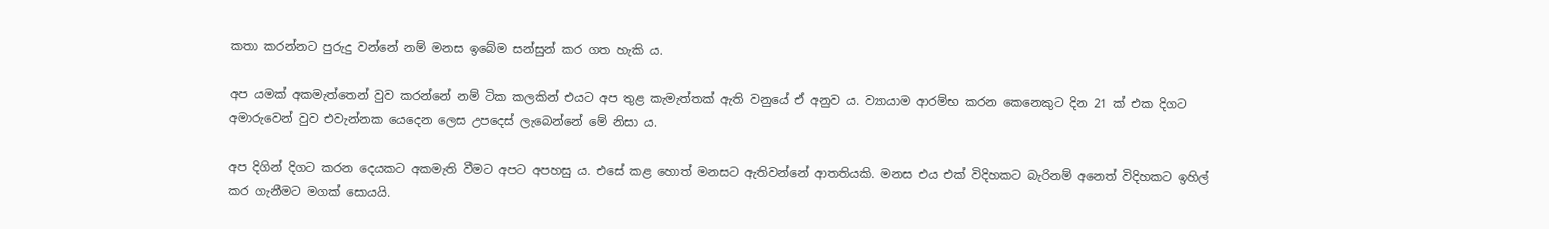කතා කරන්නට පුරුදු වන්නේ නම් මනස ඉබේම සන්සුන් කර ගත හැකි ය.

අප යමක් අකමැත්තෙන් වුව කරන්නේ නම් ටික කලකින් එයට අප තුළ කැමැත්තක් ඇති වනුයේ ඒ අනුව ය. ව්‍යායාම ආරම්භ කරන කෙනෙකුට දින 21 ක් එක දිගට අමාරුවෙන් වුව එවැන්නක යෙදෙන ලෙස උපදෙස් ලැබෙන්නේ මේ නිසා ය.

අප දිගින් දිගට කරන දෙයකට අකමැති වීමට අපට අපහසු ය. එසේ කළ හොත් මනසට ඇතිවන්නේ ආතතියකි. මනස එය එක් විදිහකට බැරිනම් අනෙත් විදිහකට ඉහිල් කර ගැනීමට මගක් සොයයි.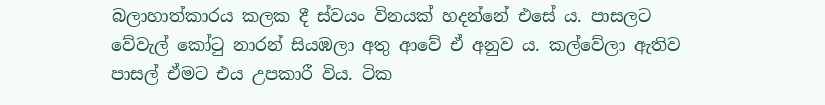බලාහාත්කාරය කලක දී ස්වයං විනයක් හදන්නේ එසේ ය. පාසලට වේවැල් කෝටු නාරන් සියඹලා අතු ආවේ ඒ අනුව ය. කල්වේලා ඇතිව පාසල් ඒමට එය උපකාරී විය. ටික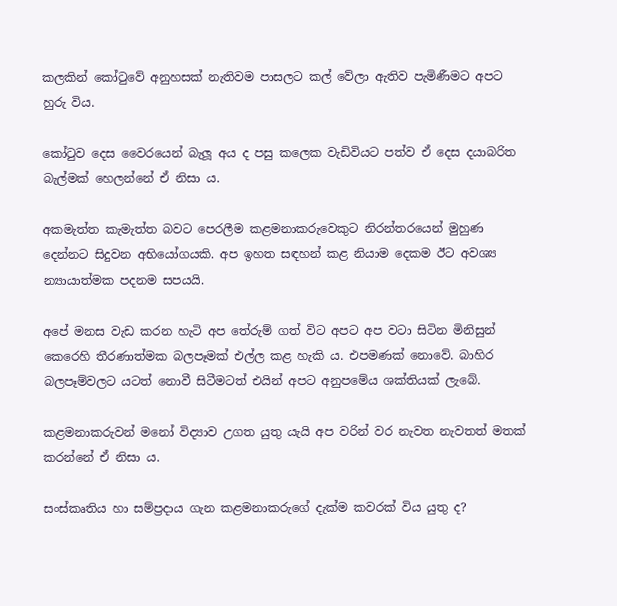කලකින් කෝටුවේ අනුහසක් නැතිවම පාසලට කල් වේලා ඇතිව පැමිණීමට අපට හුරු විය.

කෝටුව දෙස වෛරයෙන් බැලූ අය ද පසු කලෙක වැඩිවියට පත්ව ඒ දෙස දයාබරිත බැල්මක් හෙලන්නේ ඒ නිසා ය.

අකමැත්ත කැමැත්ත බවට පෙරලීම කළමනාකරුවෙකුට නිරන්තරයෙන් මුහුණ දෙන්නට සිදුවන අභියෝගයකි. අප ඉහත සඳහන් කළ නියාම දෙකම ඊට අවශ්‍ය න්‍යායාත්මක පදනම සපයයි.

අපේ මනස වැඩ කරන හැටි අප තේරුම් ගත් විට අපට අප වටා සිටින මිනිසුන් කෙරෙහි තීරණාත්මක බලපෑමක් එල්ල කළ හැකි ය. එපමණක් නොවේ. බාහිර බලපෑම්වලට යටත් නොවී සිටීමටත් එයින් අපට අනුපමේය ශක්තියක් ලැබේ.

කළමනාකරුවන් මනෝ විද්‍යාව උගත යුතු යැයි අප වරින් වර නැවත නැවතත් මතක් කරන්නේ ඒ නිසා ය.

සංස්කෘතිය හා සම්ප්‍රදාය ගැන කළමනාකරුගේ දැක්ම කවරක් විය යුතු ද?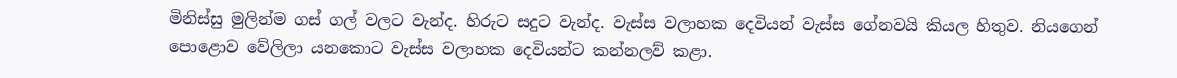මිනිස්සු මුලින්ම ගස් ගල් වලට වැන්ද. හිරුට සදුට වැන්ද. වැස්ස වලාහක දෙවියන් වැස්ස ගේනවයි කියල හිතුව. නියගෙන් පොළොව වේලිලා යනකොට වැස්ස වලාහක දෙවියන්ට කන්නලව් කළා.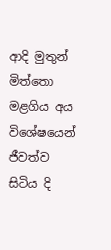ආදි මුතුන් මිත්තො මළගිය අය විශේෂයෙන් ජීවත්ව සිටිය දි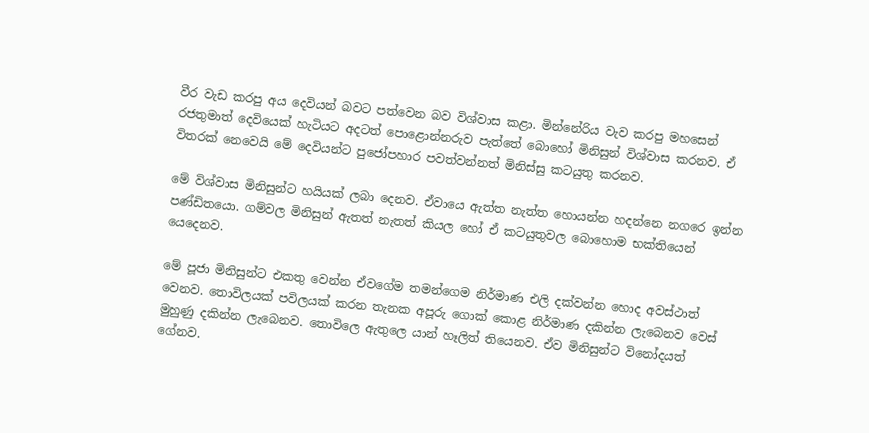වීර වැඩ කරපු අය දෙවියන් බවට පත්වෙන බව විශ්වාස කළා. මින්නේරිය වැව කරපු මහසෙන් රජතුමාත් දෙවියෙක් හැටියට අදටත් පොළොන්නරුව පැත්තේ බොහෝ මිනිසුන් විශ්වාස කරනව. ඒ විතරක් නෙවෙයි මේ දෙවියන්ට පුජෝපහාර පවත්වන්නත් මිනිස්සු කටයුතු කරනව.

මේ විශ්වාස මිනිසුන්ට හයියක් ලබා දෙනව. ඒවායෙ ඇත්ත නැත්ත හොයන්න හදන්නෙ නගරෙ ඉන්න පණ්ඩිතයො. ගම්වල මිනිසුන් ඇතත් නැතත් කියල හෝ ඒ කටයුතුවල බොහොම භක්තියෙන් යෙදෙනව.

මේ පූජා මිනිසුන්ට එකතු වෙන්න ඒවගේම තමන්ගෙම නිර්මාණ එලි දක්වන්න හොද අවස්ථාත් වෙනව. තොවිලයක් පවිලයක් කරන තැනක අපූරු ගොක් කොළ නිර්මාණ දකින්න ලැබෙනව වෙස් මුහුණු දකින්න ලැබෙනව. තොවිලෙ ඇතුලෙ යාන් හෑලිත් තියෙනව. ඒව මිනිසුන්ට විනෝදයත් ගේනව.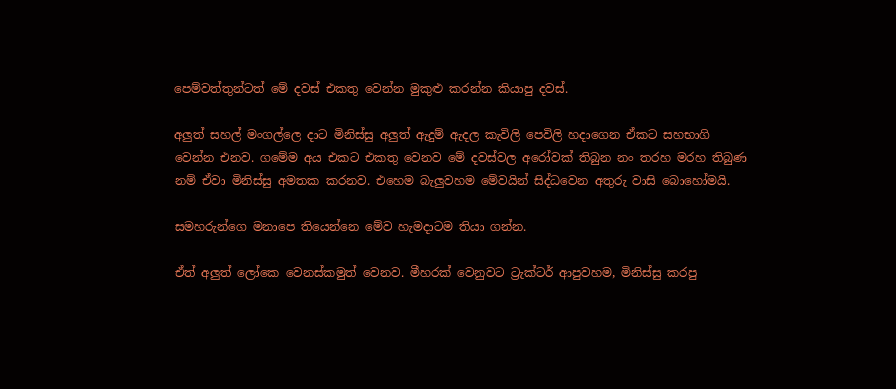පෙම්වත්තුන්ටත් මේ දවස් එකතු වෙන්න මුකුළු කරන්න කියාපු දවස්.

අලුත් සහල් මංගල්ලෙ දාට මිනිස්සු අලුත් ඇදුම් ඇදල කැවිලි පෙවිලි හදාගෙන ඒකට සහභාගි වෙන්න එනව. ගමේම අය එකට එකතු වෙනව මේ දවස්වල අරෝවක් තිබුන නං තරහ මරහ තිබුණ නම් ඒවා මිනිස්සු අමතක කරනව. එහෙම බැලුවහම මේවයින් සිද්ධවෙන අතුරු වාසි බොහෝමයි.

සමහරුන්ගෙ මනාපෙ තියෙන්නෙ මේව හැමදාටම තියා ගන්න.

ඒත් අලුත් ලෝකෙ වෙනස්කමුත් වෙනව. මීහරක් වෙනුවට ට්‍රැක්ටර් ආපුවහම, මිනිස්සු කරපු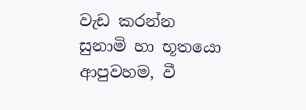වැඩ කරන්න සුනාමි හා භූතයො ආපුවහම, වී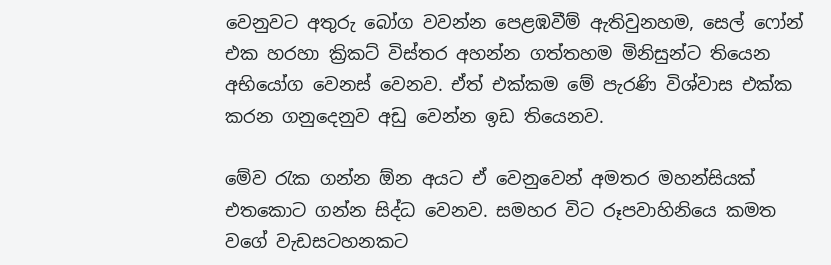වෙනුවට අතුරු බෝග වවන්න පෙළඹවීම් ඇතිවුනහම, සෙල් ෆෝන් එක හරහා ක්‍රිකට් විස්තර අහන්න ගත්තහම මිනිසුන්ට තියෙන අභියෝග වෙනස් වෙනව. ඒත් එක්කම මේ පැරණි විශ්වාස එක්ක කරන ගනුදෙනුව අඩු වෙන්න ඉඩ තියෙනව.

මේව රැක ගන්න ඕන අයට ඒ වෙනුවෙන් අමතර මහන්සියක් එතකොට ගන්න සිද්ධ වෙනව. සමහර විට රූපවාහිනියෙ කමත වගේ වැඩසටහනකට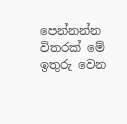පෙන්නන්න විතරක් මේ ඉතුරු වෙන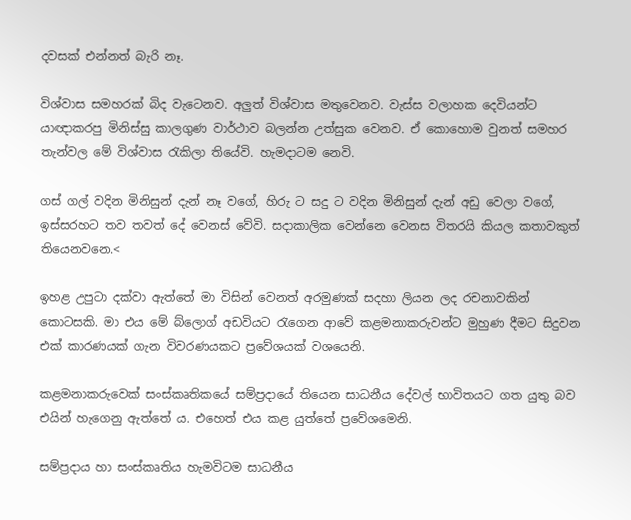දවසක් එන්නත් බැරි නෑ.

විශ්වාස සමහරක් බිද වැටෙනව. අලුත් විශ්වාස මතුවෙනව. වැස්ස වලාහක දෙවියන්ට යාඥාකරපු මිනිස්සු කාලගුණ වාර්ථාව බලන්න උත්සුක වෙනව. ඒ කොහොම වුනත් සමහර තැන්වල මේ විශ්වාස රැකිලා තියේවි. හැමදාටම නෙවි.

ගස් ගල් වදින මිනිසුන් දැන් නෑ වගේ, හිරු ට සදු ට වදින මිනිසුන් දැන් අඩු වෙලා වගේ, ඉස්සරහට තව තවත් දේ වෙනස් වේවි. සදාකාලික වෙන්නෙ වෙනස විතරයි කියල කතාවකුත් තියෙනවනෙ.<

ඉහළ උපුටා දක්වා ඇත්තේ මා විසින් වෙනත් අරමුණක් සදහා ලියන ලද රචනාවකින් කොටසකි. මා එය මේ බ්ලොග් අඩවියට රැගෙන ආවේ කළමනාකරුවන්ට මුහුණ දීමට සිදුවන එක් කාරණයක් ගැන විවරණයකට ප්‍රවේශයක් වශයෙනි.

කළමනාකරුවෙක් සංස්කෘතිකයේ සම්ප්‍රදායේ තියෙන සාධනීය දේවල් භාවිතයට ගත යුතු බව එයින් හැගෙනු ඇත්තේ ය. එහෙත් එය කළ යුත්තේ ප්‍රවේශමෙනි.

සම්ප්‍රදාය හා සංස්කෘතිය හැමවිටම සාධනීය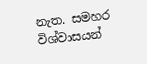නැත. සමහර විශ්වාසයන්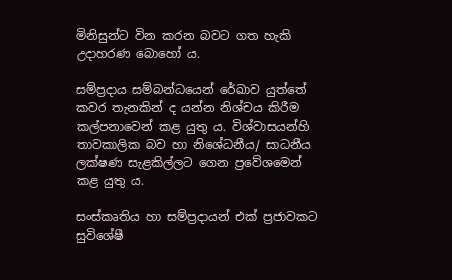මිනිසුන්ට වින කරන බවට ගත හැකි උදාහරණ බොහෝ ය.

සම්ප්‍රදාය සම්බන්ධයෙන් රේඛාව යුත්තේ කවර තැනකින් ද යන්න නිශ්චය කිරීම කල්පනාවෙන් කළ යුතු ය. විශ්වාසයන්හි තාවකාලික බව හා නිශේධනීය/ සාධනීය ලක්ෂණ සැළකිල්ලට ගෙන ප්‍රවේශමෙන් කළ යුතු ය.

සංස්කෘතිය හා සම්ප්‍රදායන් එක් ප්‍රජාවකට සුවිශේෂී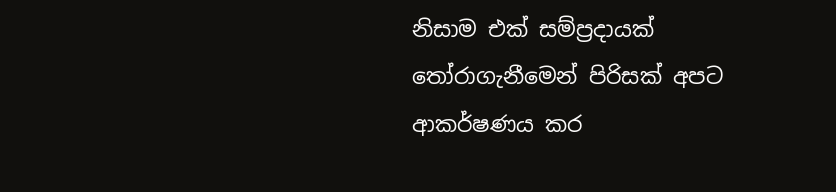නිසාම එක් සම්ප්‍රදායක් තෝරාගැනීමෙන් පිරිසක් අපට ආකර්ෂණය කර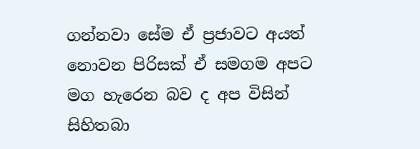ගන්නවා සේම ඒ ප්‍රජාවට අයත් නොවන පිරිසක් ඒ සමගම අපට මග හැරෙන බව ද අප විසින් සිහිතබා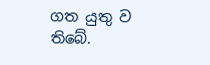ගත යුතු ව තිබේ.